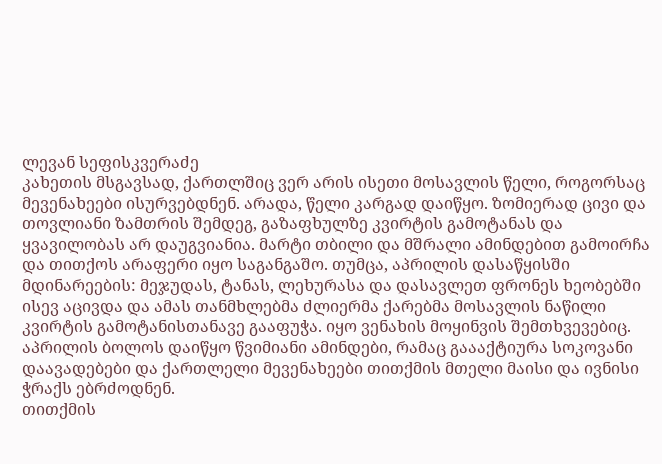ლევან სეფისკვერაძე
კახეთის მსგავსად, ქართლშიც ვერ არის ისეთი მოსავლის წელი, როგორსაც მევენახეები ისურვებდნენ. არადა, წელი კარგად დაიწყო. ზომიერად ცივი და თოვლიანი ზამთრის შემდეგ, გაზაფხულზე კვირტის გამოტანას და ყვავილობას არ დაუგვიანია. მარტი თბილი და მშრალი ამინდებით გამოირჩა და თითქოს არაფერი იყო საგანგაშო. თუმცა, აპრილის დასაწყისში მდინარეების: მეჯუდას, ტანას, ლეხურასა და დასავლეთ ფრონეს ხეობებში ისევ აცივდა და ამას თანმხლებმა ძლიერმა ქარებმა მოსავლის ნაწილი კვირტის გამოტანისთანავე გააფუჭა. იყო ვენახის მოყინვის შემთხვევებიც. აპრილის ბოლოს დაიწყო წვიმიანი ამინდები, რამაც გაააქტიურა სოკოვანი დაავადებები და ქართლელი მევენახეები თითქმის მთელი მაისი და ივნისი ჭრაქს ებრძოდნენ.
თითქმის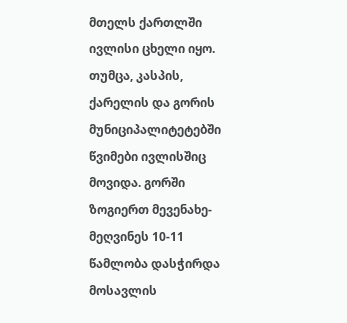მთელს ქართლში ივლისი ცხელი იყო. თუმცა, კასპის, ქარელის და გორის მუნიციპალიტეტებში წვიმები ივლისშიც მოვიდა. გორში ზოგიერთ მევენახე-მეღვინეს 10-11 წამლობა დასჭირდა მოსავლის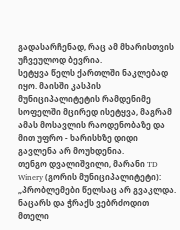გადასარჩენად, რაც ამ მხარისთვის უჩვეულოდ ბევრია.
სეტყვა წელს ქართლში ნაკლებად იყო. მაისში კასპის მუნიციპალიტეტის რამდენიმე სოფელში მცირედ ისეტყვა, მაგრამ ამას მოსავლის რაოდენობაზე და მით უფრო - ხარისხზე დიდი გავლენა არ მოუხდენია.
თენგო დვალიშვილი, მარანი TD Winery (გორის მუნიციპალიტეტი): „პრობლემები წელსაც არ გვაკლდა. ნაცარს და ჭრაქს ვებრძოდით მთელი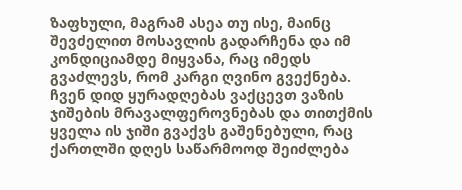ზაფხული, მაგრამ ასეა თუ ისე, მაინც შევძელით მოსავლის გადარჩენა და იმ კონდიციამდე მიყვანა, რაც იმედს გვაძლევს, რომ კარგი ღვინო გვექნება. ჩვენ დიდ ყურადღებას ვაქცევთ ვაზის ჯიშების მრავალფეროვნებას და თითქმის ყველა ის ჯიში გვაქვს გაშენებული, რაც ქართლში დღეს საწარმოოდ შეიძლება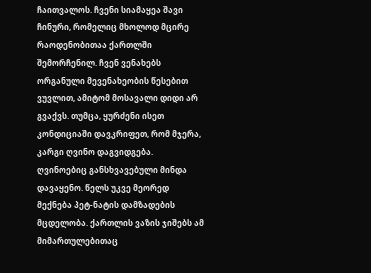ჩაითვალოს. ჩვენი სიამაყეა შავი ჩინური, რომელიც მხოლოდ მცირე რაოდენობითაა ქართლში შემორჩენილ. ჩვენ ვენახებს ორგანული მევენახეობის წესებით ვუვლით, ამიტომ მოსავალი დიდი არ გვაქვს. თუმცა, ყურძენი ისეთ კონდიციაში დავკრიფეთ, რომ მჯერა, კარგი ღვინო დაგვიდგება. ღვინოებიც განსხვავებული მინდა დავაყენო. წელს უკვე მეორედ მექნება პეტ-ნატის დამზადების მცდელობა. ქართლის ვაზის ჯიშებს ამ მიმართულებითაც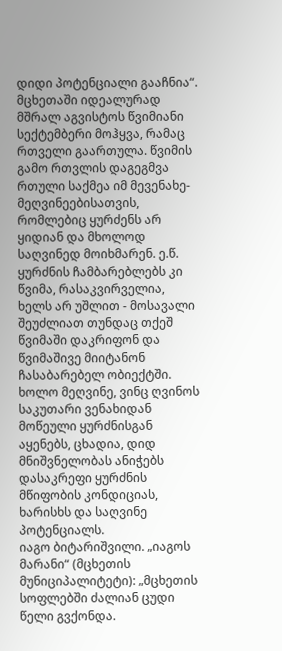დიდი პოტენციალი გააჩნია“.
მცხეთაში იდეალურად მშრალ აგვისტოს წვიმიანი სექტემბერი მოჰყვა, რამაც რთველი გაართულა. წვიმის გამო რთვლის დაგეგმვა რთული საქმეა იმ მევენახე-მეღვინეებისათვის, რომლებიც ყურძენს არ ყიდიან და მხოლოდ საღვინედ მოიხმარენ. ე.წ. ყურძნის ჩამბარებლებს კი წვიმა, რასაკვირველია, ხელს არ უშლით - მოსავალი შეუძლიათ თუნდაც თქეშ წვიმაში დაკრიფონ და წვიმაშივე მიიტანონ ჩასაბარებელ ობიექტში. ხოლო მეღვინე, ვინც ღვინოს საკუთარი ვენახიდან მოწეული ყურძნისგან აყენებს, ცხადია, დიდ მნიშვნელობას ანიჭებს დასაკრეფი ყურძნის მწიფობის კონდიციას, ხარისხს და საღვინე პოტენციალს.
იაგო ბიტარიშვილი. „იაგოს მარანი“ (მცხეთის მუნიციპალიტეტი): „მცხეთის სოფლებში ძალიან ცუდი წელი გვქონდა.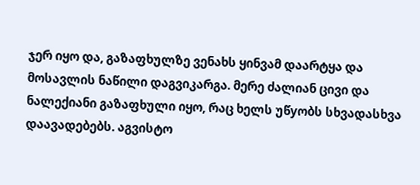ჯერ იყო და, გაზაფხულზე ვენახს ყინვამ დაარტყა და მოსავლის ნაწილი დაგვიკარგა. მერე ძალიან ცივი და ნალექიანი გაზაფხული იყო, რაც ხელს უწyობს სხვადასხვა დაავადებებს. აგვისტო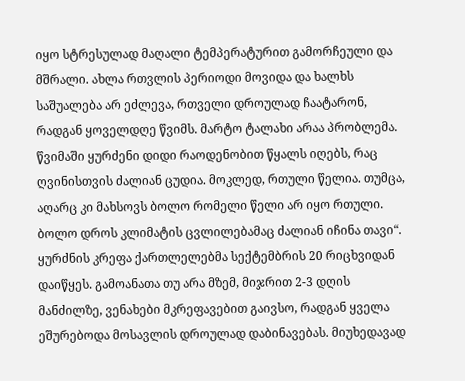იყო სტრესულად მაღალი ტემპერატურით გამორჩეული და მშრალი. ახლა რთვლის პერიოდი მოვიდა და ხალხს საშუალება არ ეძლევა, რთველი დროულად ჩაატარონ, რადგან ყოველდღე წვიმს. მარტო ტალახი არაა პრობლემა. წვიმაში ყურძენი დიდი რაოდენობით წყალს იღებს, რაც ღვინისთვის ძალიან ცუდია. მოკლედ, რთული წელია. თუმცა, აღარც კი მახსოვს ბოლო რომელი წელი არ იყო რთული. ბოლო დროს კლიმატის ცვლილებამაც ძალიან იჩინა თავი“.
ყურძნის კრეფა ქართლელებმა სექტემბრის 20 რიცხვიდან დაიწყეს. გამოანათა თუ არა მზემ, მიჯრით 2-3 დღის მანძილზე, ვენახები მკრეფავებით გაივსო, რადგან ყველა ეშურებოდა მოსავლის დროულად დაბინავებას. მიუხედავად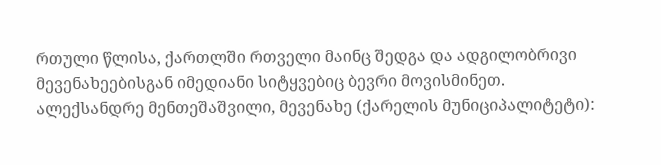რთული წლისა, ქართლში რთველი მაინც შედგა და ადგილობრივი მევენახეებისგან იმედიანი სიტყვებიც ბევრი მოვისმინეთ.
ალექსანდრე მენთეშაშვილი, მევენახე (ქარელის მუნიციპალიტეტი):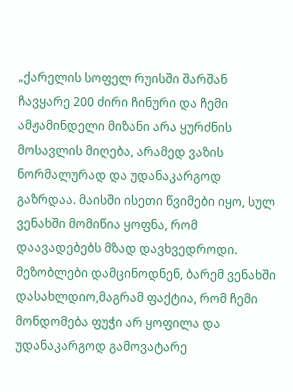„ქარელის სოფელ რუისში შარშან ჩავყარე 200 ძირი ჩინური და ჩემი ამჟამინდელი მიზანი არა ყურძნის მოსავლის მიღება, არამედ ვაზის ნორმალურად და უდანაკარგოდ გაზრდაა. მაისში ისეთი წვიმები იყო, სულ ვენახში მომიწია ყოფნა, რომ დაავადებებს მზად დავხვედროდი. მეზობლები დამცინოდნენ, ბარემ ვენახში დასახლდიო,მაგრამ ფაქტია, რომ ჩემი მონდომება ფუჭი არ ყოფილა და უდანაკარგოდ გამოვატარე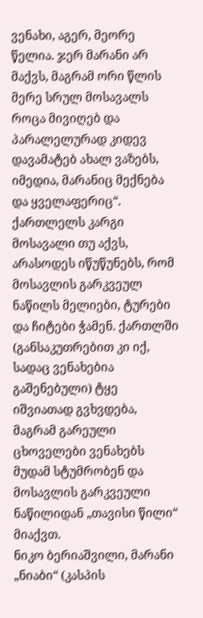ვენახი, აგერ, მეორე წელია. ჯერ მარანი არ მაქვს, მაგრამ ორი წლის მერე სრულ მოსავალს როცა მივიღებ და პარალელურად კიდევ დავამატებ ახალ ვაზებს, იმედია, მარანიც მექნება და ყველაფერიც“.
ქართლელს კარგი მოსავალი თუ აქვს, არასოდეს იწუწუნებს, რომ მოსავლის გარკვეულ ნაწილს მელიები, ტურები და ჩიტები ჭამენ. ქართლში (განსაკუთრებით კი იქ, სადაც ვენახებია გაშენებული) ტყე იშვიათად გვხვდება, მაგრამ გარეული ცხოველები ვენახებს მუდამ სტუმრობენ და მოსავლის გარკვეული ნაწილიდან „თავისი წილი“ მიაქვთ.
ნიკო ბერიაშვილი, მარანი „ნიაბი“ (კასპის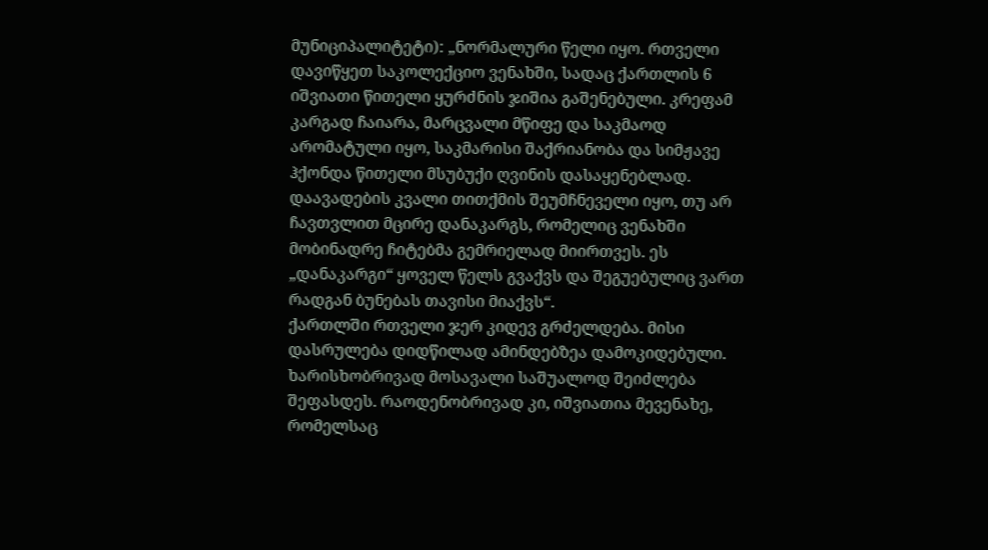მუნიციპალიტეტი): „ნორმალური წელი იყო. რთველი დავიწყეთ საკოლექციო ვენახში, სადაც ქართლის 6 იშვიათი წითელი ყურძნის ჯიშია გაშენებული. კრეფამ კარგად ჩაიარა, მარცვალი მწიფე და საკმაოდ არომატული იყო, საკმარისი შაქრიანობა და სიმჟავე ჰქონდა წითელი მსუბუქი ღვინის დასაყენებლად. დაავადების კვალი თითქმის შეუმჩნეველი იყო, თუ არ ჩავთვლით მცირე დანაკარგს, რომელიც ვენახში მობინადრე ჩიტებმა გემრიელად მიირთვეს. ეს „დანაკარგი“ ყოველ წელს გვაქვს და შეგუებულიც ვართ რადგან ბუნებას თავისი მიაქვს“.
ქართლში რთველი ჯერ კიდევ გრძელდება. მისი დასრულება დიდწილად ამინდებზეა დამოკიდებული. ხარისხობრივად მოსავალი საშუალოდ შეიძლება შეფასდეს. რაოდენობრივად კი, იშვიათია მევენახე, რომელსაც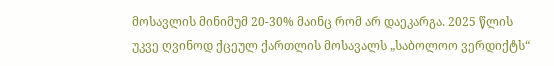მოსავლის მინიმუმ 20-30% მაინც რომ არ დაეკარგა. 2025 წლის უკვე ღვინოდ ქცეულ ქართლის მოსავალს „საბოლოო ვერდიქტს“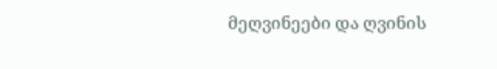მეღვინეები და ღვინის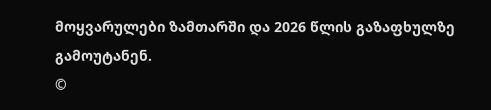მოყვარულები ზამთარში და 2026 წლის გაზაფხულზე გამოუტანენ.
©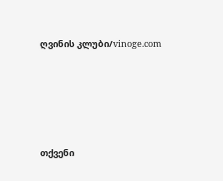ღვინის კლუბი/vinoge.com






თქვენი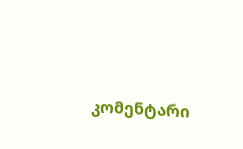კომენტარი